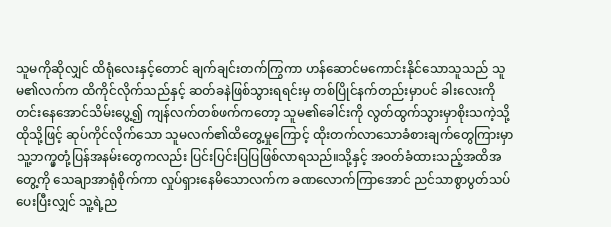သူမကိုဆိုလျှင် ထိရုံလေးနှင့်တောင် ချက်ချင်းတက်ကြွကာ ဟန်ဆောင်မကောင်းနိုင်သောသူသည် သူမ၏လက်က ထိကိုင်လိုက်သည်နှင့် ဆတ်ခနဲဖြစ်သွားရရင်းမှ တစ်ပြိုင်နက်တည်းမှာပင် ခါးလေးကိုတင်းနေအောင်သိမ်းပွေ့၍ ကျန်လက်တစ်ဖက်ကတော့ သူမ၏ခေါင်းကို လွတ်ထွက်သွားမှာစိုးသကဲ့သို့ ထိုသို့ဖြင့် ဆုပ်ကိုင်လိုက်သော သူမလက်၏ထိတွေ့မှုကြောင့် ထိုးတက်လာသောခံစားချက်တွေကြားမှာ သူ့ဘက္မှတုံ့ပြန်အနမ်းတွေကလည်း ပြင်းပြင်းပြပြဖြစ်လာရသည်။သို့နှင့် အဝတ်ခံထားသည့်အထိအတွေ့ကို သေချာအာရုံစိုက်ကာ လှုပ်ရှားနေမိသောလက်က ခဏလောက်ကြာအောင် ညင်သာစွာပွတ်သပ်ပေးပြီးလျှင် သူ့ရဲ့ည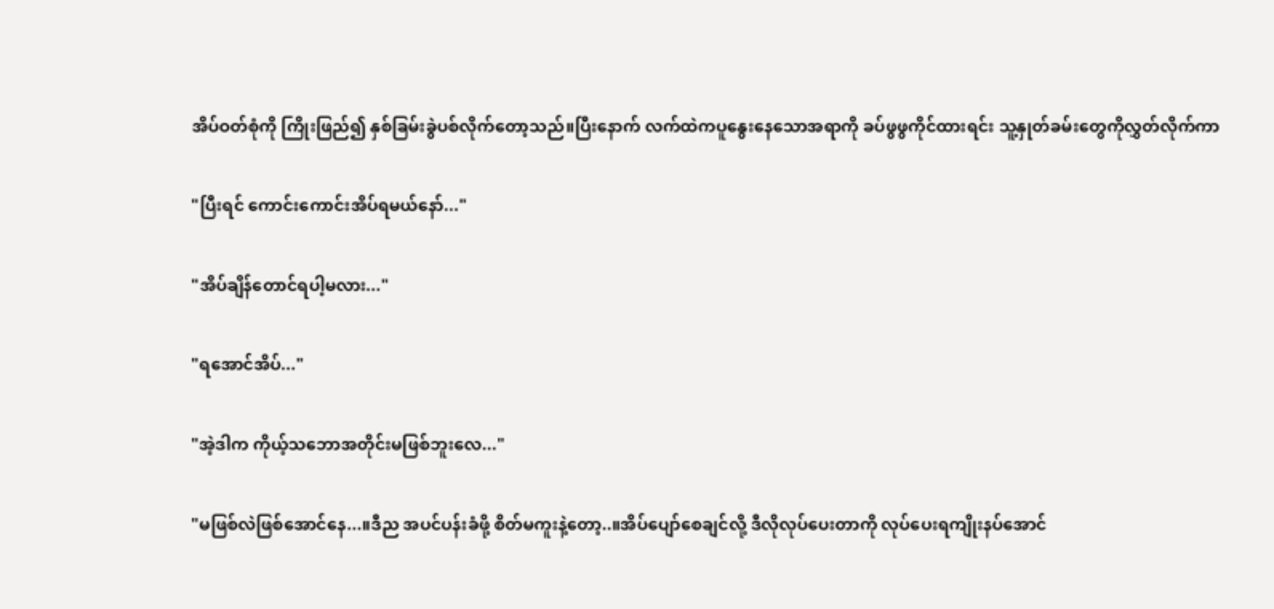အိပ်ဝတ်စုံကို ကြိုးဖြည်၍ နှစ်ခြမ်းခွဲပစ်လိုက်တော့သည်။ပြီးနောက် လက်ထဲကပူနွေးနေသောအရာကို ခပ်ဖွဖွကိုင်ထားရင်း သူ့နှုတ်ခမ်းတွေကိုလွှတ်လိုက်ကာ

"ပြီးရင် ကောင်းကောင်းအိပ်ရမယ်နော်..."

"အိပ်ချိန်တောင်ရပါ့မလား..."

"ရအောင်အိပ်..."

"အဲ့ဒါက ကိုယ့်သဘောအတိုင်းမဖြစ်ဘူးလေ..."

"မဖြစ်လဲဖြစ်အောင်နေ...။ဒီည အပင်ပန်းခံဖို့ စိတ်မကူးနဲ့တော့..။အိပ်ပျော်စေချင်လို့ ဒီလိုလုပ်ပေးတာကို လုပ်ပေးရကျိုးနပ်အောင်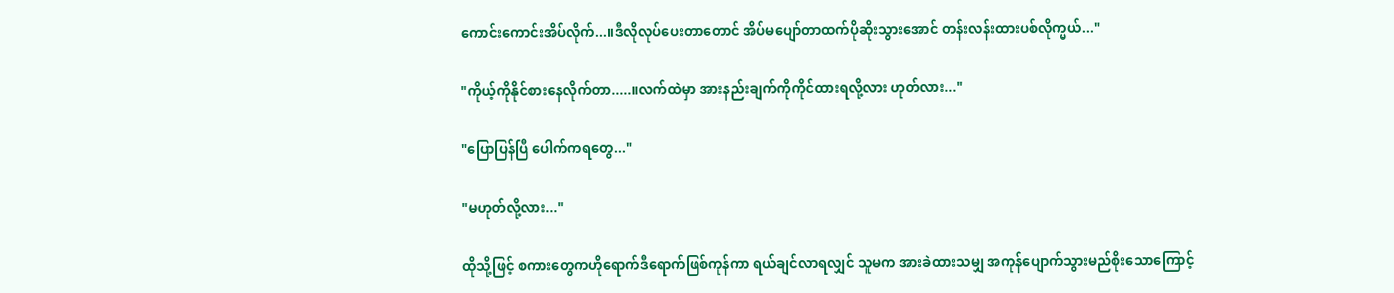ကောင်းကောင်းအိပ်လိုက်...။ဒီလိုလုပ်ပေးတာတောင် အိပ်မပျော်တာထက်ပိုဆိုးသွားအောင် တန်းလန်းထားပစ်လိုက္မယ်..."

"ကိုယ့်ကိုနိုင်စားနေလိုက်တာ.....။လက်ထဲမှာ အားနည်းချက်ကိုကိုင်ထားရလို့လား ဟုတ်လား..."

"ပြောပြန်ပြီ ပေါက်ကရတွေ..."

"မဟုတ်လို့လား..."

ထိုသို့ဖြင့် စကားတွေကဟိုရောက်ဒီရောက်ဖြစ်ကုန်ကာ ရယ်ချင်လာရလျှင် သူမက အားခဲထားသမျှ အကုန်ပျောက်သွားမည်စိုးသောကြောင့်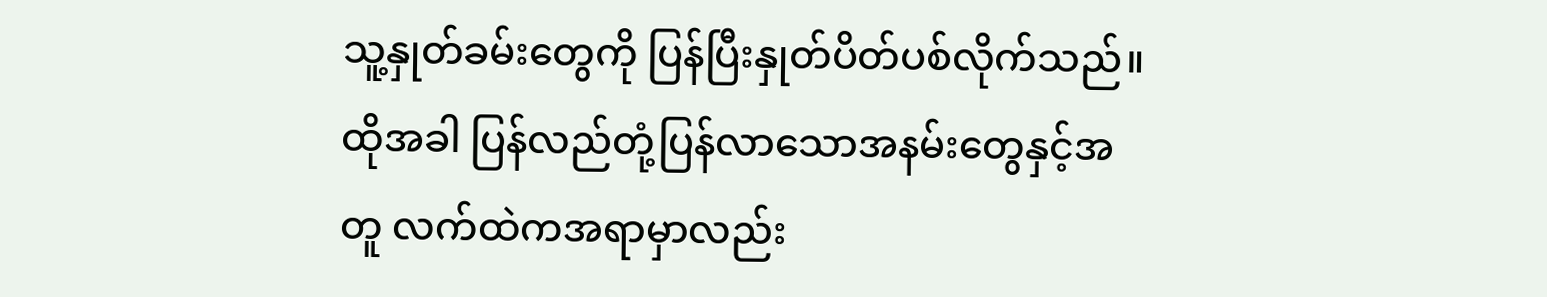သူ့နှုတ်ခမ်းတွေကို ပြန်ပြီးနှုတ်ပိတ်ပစ်လိုက်သည်။ထိုအခါ ပြန်လည်တုံ့ပြန်လာသောအနမ်းတွေနှင့်အတူ လက်ထဲကအရာမှာလည်း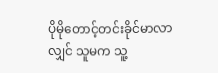ပိုမိုတောင့်တင်းခိုင်မာလာလျှင် သူမက သူ့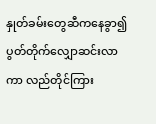နှုတ်ခမ်းတွေဆီကနေခွာ၍ ပွတ်တိုက်လျှောဆင်းလာကာ လည်တိုင်ကြား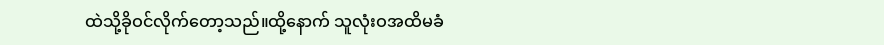ထဲသို့ခိုဝင်လိုက်တော့သည်။ထို့နောက် သူလုံးဝအထိမခံ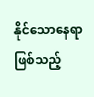နိုင်သောနေရာဖြစ်သည့်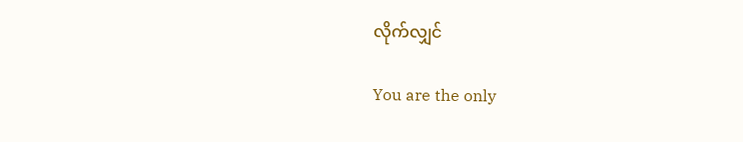လိုက်လျှင်

You are the only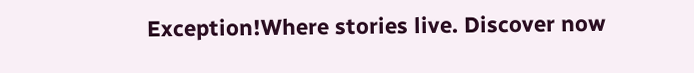Exception!Where stories live. Discover now